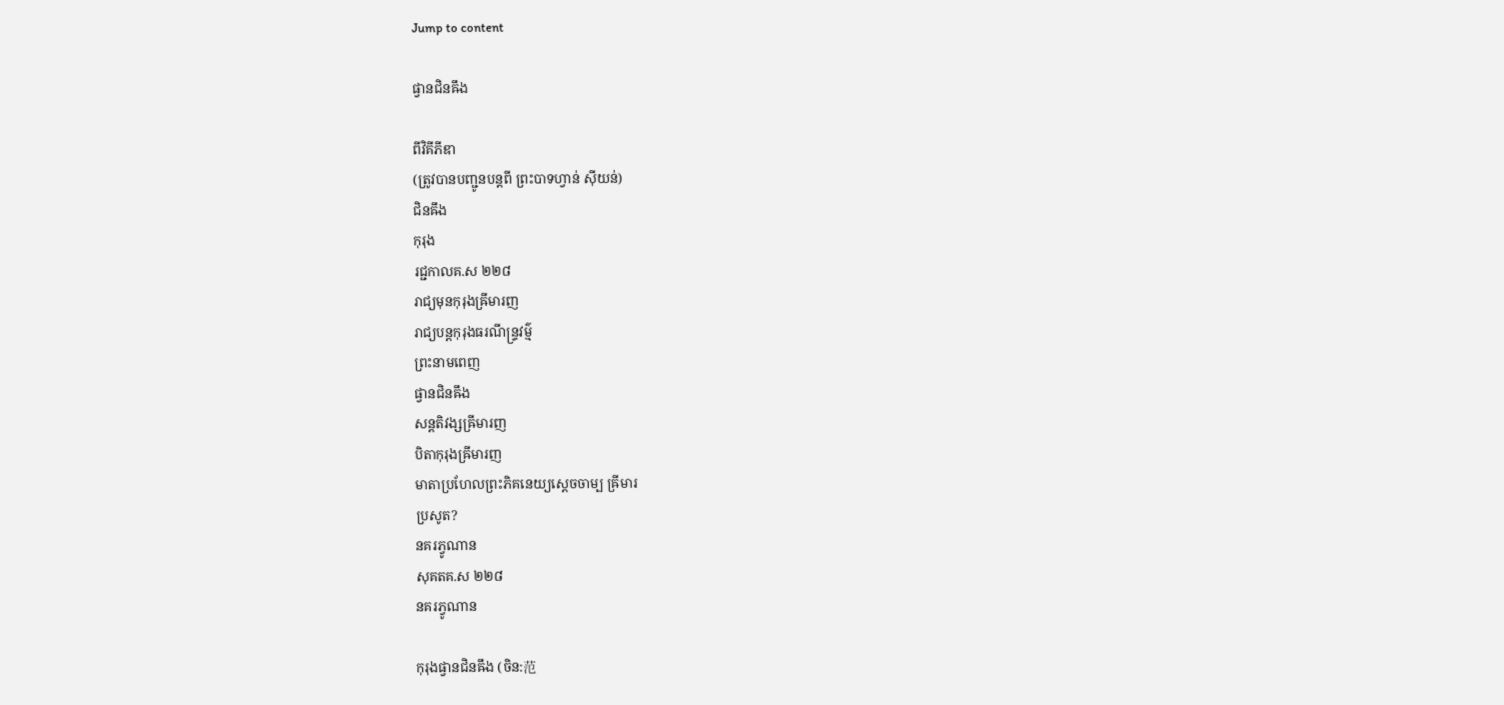Jump to content

ផ្វានជិនឝឹង

ពីវិគីភីឌា
(ត្រូវបានបញ្ជូនបន្តពី ព្រះបាទហ្វាន់ ស៊ីយន់)
ជិនឝឹង
កុរុង
រជ្ជកាលគ.ស ២២៨
រាជ្យមុនកុរុងឝ្រីមារញ
រាជ្យបន្តកុរុងធរណីន្ទ្រវម៌្ម
ព្រះនាមពេញ
ផ្វានជិនឝឹង
សន្តតិវង្សឝ្រីមារញ
បិតាកុរុងឝ្រីមារញ
មាតាប្រហែលព្រះភិគនេយ្យស្ដេចចាម្ប ឝ្រីមារ
ប្រសូត?
នគរភ្វូណាន
សុគតគ.ស ២២៨
នគរភ្វូណាន

កុរុងផ្វានជិនឝឹង (ចិន:范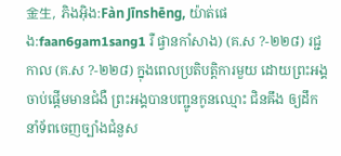金生, ភិងអ៊ិង:Fàn Jīnshēng, យ៉ាត់ផេង:faan6gam1sang1 រឺ ផ្វានកាំសាង) (គ.ស ?-២២៨) រជ្ជកាល (គ.ស ?-២២៨) ក្នុងពេលប្រតិបត្តិការមួយ ដោយព្រះអង្គចាប់ផ្ដើមមានជំងឺ ព្រះអង្គបានបញ្ជូនកូនឈ្មោះ ជិនឝឹង ឲ្យដឹកនាំទ័ពចេញច្បាំងជំនួស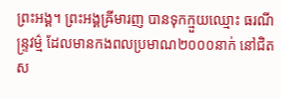ព្រះអង្គ។ ព្រះអង្គឝ្រីមារញ បានទុកក្មួយឈ្មោះ ធរណីន្ទ្រវម៌្ម ដែលមានកងពលប្រមាណ២០០០នាក់ នៅជិតស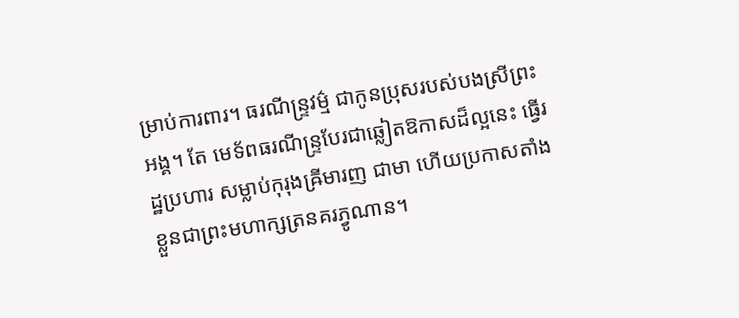ម្រាប់ការពារ។ ធរណីន្ទ្រវម៌្ម ជាកូនប្រុសរបស់បងស្រីព្រះអង្គ។ តែ មេទ័ពធរណីន្ទ្របែរជាឆ្លៀតឱកាសដ៏ល្អនេះ ធ្វើរដ្ឋប្រហារ សម្លាប់កុរុងឝ្រីមារញ ជាមា ហើយប្រកាសតាំងខ្លួនជាព្រះមហាក្សត្រនគរភ្វូណាន។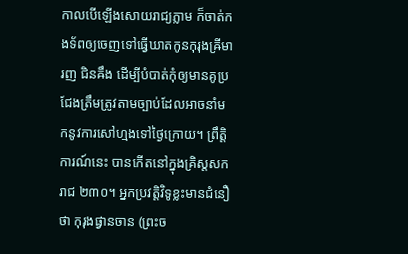កាលបើឡើងសោយរាជ្យភ្លាម ក៏ចាត់កងទ័ពឲ្យចេញទៅធ្វើឃាតកូនកុរុងឝ្រីមារញ ជិនឝឹង ដើម្បីបំបាត់កុំឲ្យមានគូប្រជែងត្រឹមត្រូវតាមច្បាប់ដែលអាចនាំមកនូវការសៅហ្មងទៅថ្ងៃក្រោយ។ ព្រឹត្តិការណ៍នេះ បានកើតនៅក្នុងគ្រិស្តសករាជ ២៣០។ អ្នកប្រវត្តិវិទូខ្លះមានជំនឿថា កុរុងផ្វានចាន (ព្រះច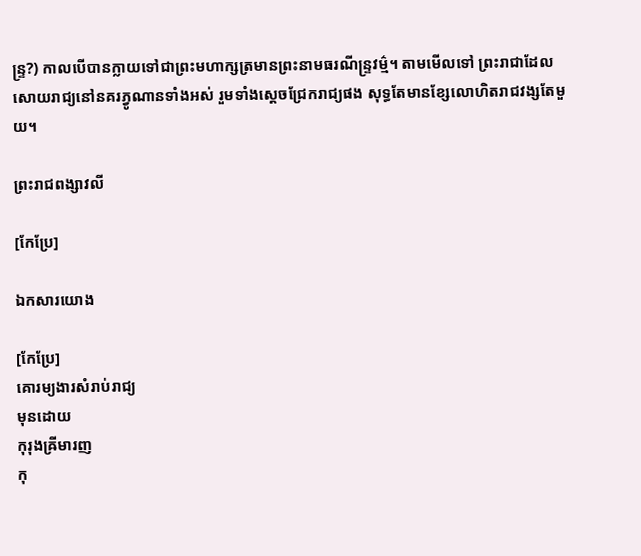ន្ទ្រ?) កាលបើបានក្លាយទៅជាព្រះមហាក្សត្រមានព្រះនាមធរណីន្ទ្រវម៌្ម។ តាមមើលទៅ ព្រះរាជាដែលសោយរាជ្យនៅនគរភ្វូណានទាំងអស់ រួមទាំងស្តេចជ្រែករាជ្យផង សុទ្ធតែមានខ្សែលោហិតរាជវង្សតែមួយ។

ព្រះរាជពង្សាវលី

[កែប្រែ]

ឯកសារយោង

[កែប្រែ]
គោរម្យងារសំរាប់រាជ្យ
មុនដោយ
កុរុងឝ្រីមារញ
កុ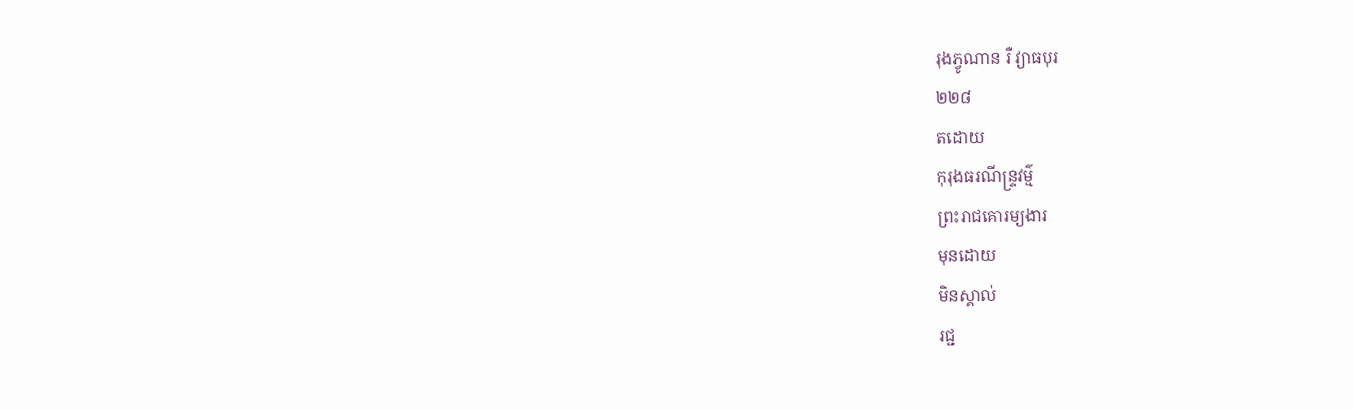រុងភ្វូណាន រឺ វ្យាធបុរ
២២៨
តដោយ
កុរុងធរណីន្ទ្រវម៌្ម
ព្រះរាជគោរម្យងារ
មុនដោយ
មិនស្គាល់
រជ្ជ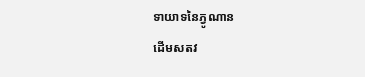ទាយាទនៃភ្វូណាន
ដើមសតវ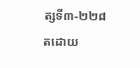ត្សទី៣-២២៨
តដោយ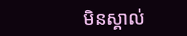មិនស្គាល់